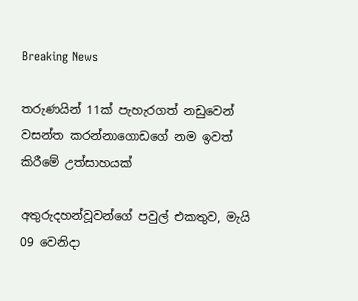Breaking News

තරුණයින් 11ක් පැහැරගත් නඩුවෙන් වසන්ත කරන්නාගොඩගේ නම ඉවත් කිරීමේ උත්සාහයක්

අතුරුදහන්වූවන්ගේ පවුල් එකතුව, මැයි 09 වෙනිදා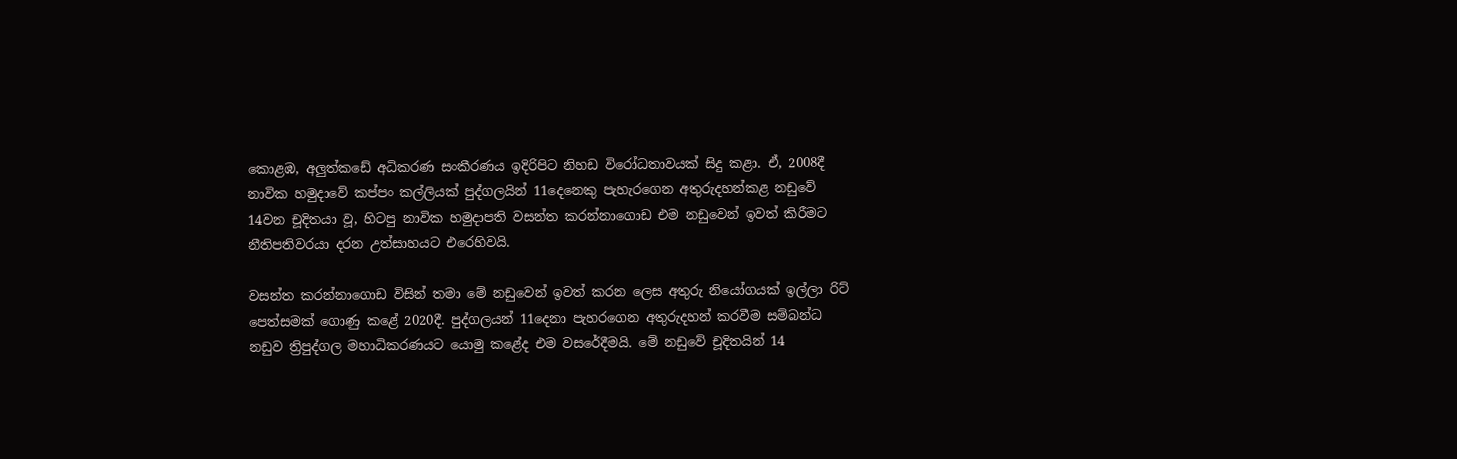කොළඹ, අලුත්කඩේ අධිකරණ සංකීරණය ඉදිරිපිට නිහඩ විරෝධතාවයක් සිදු කළා. ඒ, 2008දී නාවික හමුදාවේ කප්පං කල්ලියක් පුද්ගලයින් 11දෙනෙකු පැහැරගෙන අතුරුදහන්කළ නඩුවේ 14වන චූදිතයා වූ, හිටපු නාවික හමුදාපති වසන්ත කරන්නාගොඩ එම නඩුවෙන් ඉවත් කිරීමට නීතිපතිවරයා දරන උත්සාහයට එරෙහිවයි.

වසන්ත කරන්නාගොඩ විසින් තමා මේ නඩුවෙන් ඉවත් කරන ලෙස අතුරු නියෝගයක් ඉල්ලා රිට් පෙත්සමක් ගොණු කළේ 2020දී. පුද්ගලයන් 11දෙනා පැහරගෙන අතුරුදහන් කරවීම සම්බන්ධ නඩුව ත්‍රිපුද්ගල මහාධිකරණයට යොමු කළේද එම වසරේදීමයි. මේ නඩුවේ චූදිතයින් 14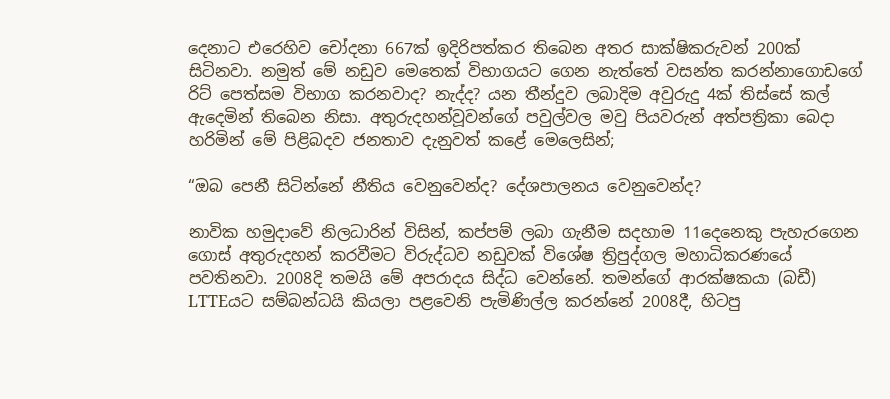දෙනාට එරෙහිව චෝදනා 667ක් ඉදිරිපත්කර තිබෙන අතර සාක්ෂිකරුවන් 200ක් සිටිනවා. නමුත් මේ නඩුව මෙතෙක් විභාගයට ගෙන නැත්තේ වසන්ත කරන්නාගොඩගේ රිට් පෙත්සම විභාග කරනවාද? නැද්ද? යන තීන්දුව ලබාදිම අවුරුදු 4ක් තිස්සේ කල් ඇදෙමින් තිබෙන නිසා. අතුරුදහන්වූවන්ගේ පවුල්වල මවු පියවරුන් අත්පත්‍රිකා බෙදා හරිමින් මේ පිළිබදව ජනතාව දැනුවත් කළේ මෙලෙසින්;

“ඔබ පෙනී සිටින්නේ නීතිය වෙනුවෙන්ද? දේශපාලනය වෙනුවෙන්ද?

නාවික හමුදාවේ නිලධාරින් විසින්, කප්පම් ලබා ගැනීම සදහාම 11දෙනෙකු පැහැරගෙන ගොස් අතුරුදහන් කරවීමට විරුද්ධව නඩුවක් විශේෂ ත්‍රිපුද්ගල මහාධිකරණයේ පවතිනවා. 2008දි තමයි මේ අපරාදය සිද්ධ වෙන්නේ. තමන්ගේ ආරක්ෂකයා (බඩී) LTTEයට සම්බන්ධයි කියලා පළවෙනි පැමිණිල්ල කරන්නේ 2008දී, හිටපු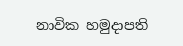නාවික හමුදාපති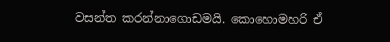වසන්ත කරන්නාගොඩමයි. කොහොමහරි ඒ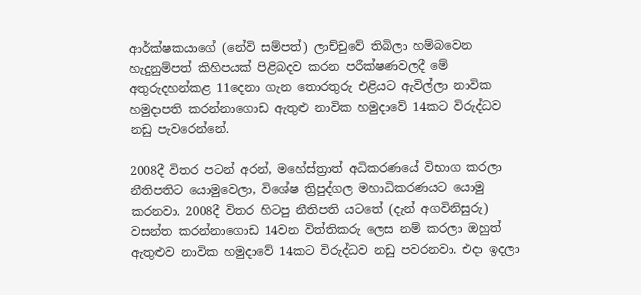ආර්ක්ෂකයාගේ (නේවි සම්පත්) ලාච්චුවේ තිබිලා හම්බවෙන හැදුනුම්පත් කිහිපයක් පිළිබදව කරන පරීක්ෂණවලදී මේ අතුරුදහන්කළ 11දෙනා ගැන තොරතුරු එළියට ඇවිල්ලා නාවික හමුදාපති කරන්නාගොඩ ඇතුළු නාවික හමුදාවේ 14කට විරුද්ධව නඩු පැවරෙන්නේ.

2008දී විතර පටන් අරන්, මහේස්ත්‍රාත් අධිකරණයේ විභාග කරලා නීතිපතිට යොමුවෙලා, විශේෂ ත්‍රිපුද්ගල මහාධිකරණයට යොමු කරනවා. 2008දී විතර හිටපු නීතිපති යටතේ (දැන් අගවිනිසුරු) වසන්ත කරන්නාගොඩ 14වන විත්තිකරු ලෙස නම් කරලා ඔහුත් ඇතුළුව නාවික හමුදාවේ 14කට විරුද්ධව නඩු පවරනවා. එදා ඉදලා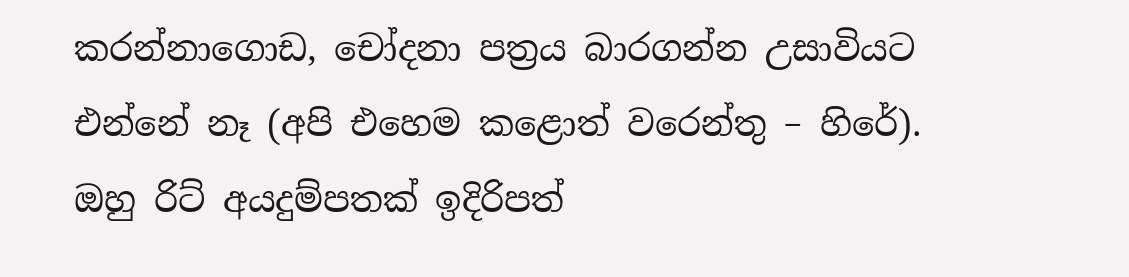කරන්නාගොඩ, චෝදනා පත්‍රය බාරගන්න උසාවියට එන්නේ නෑ (අපි එහෙම කළොත් වරෙන්තු – හිරේ). ඔහු රිට් අයදුම්පතක් ඉදිරිපත්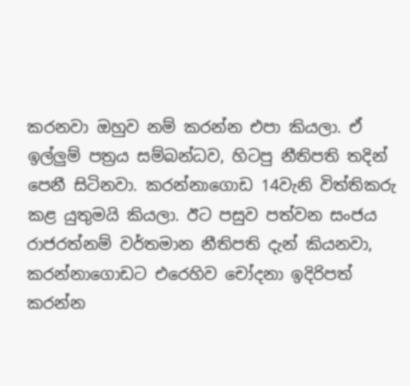කරනවා ඔහුව නම් කරන්න එපා කියලා. ඒ ඉල්ලුම් පත්‍රය සම්බන්ධව, හිටපු නීතිපති තදින් පෙනී සිටිනවා. කරන්නාගොඩ 14වැනි විත්තිකරු කළ යුතුමයි කියලා. ඊට පසුව පත්වන සංජය රාජරත්නම් වර්තමාන නීතිපති දැන් කියනවා, කරන්නාගොඩට එරෙහිව චෝදනා ඉදිරිපත් කරන්න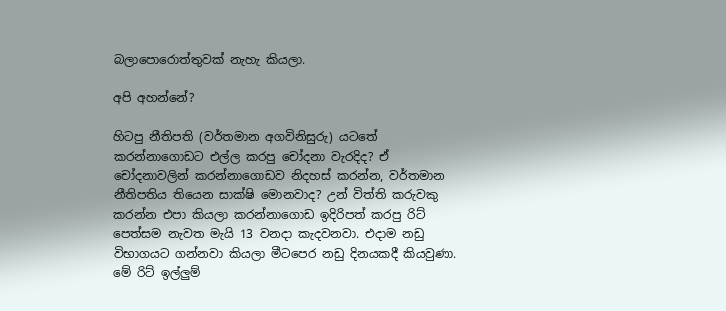බලාපොරොත්තුවක් නැහැ කියලා.

අපි අහන්නේ?

හිටපු නීතිපති (වර්තමාන අගවිනිසුරු) යටතේ කරන්නාගොඩට එල්ල කරපු චෝදනා වැරදිද? ඒ චෝදනාවලින් කරන්නාගොඩව නිදහස් කරන්න, වර්තමාන නීතිපතිය තියෙන සාක්ෂි මොනවාද? උන් විත්ති කරුවකු කරන්න එපා කියලා කරන්නාගොඩ ඉදිරිපත් කරපු රිට් පෙත්සම නැවත මැයි 13 වනදා කැදවනවා. එදාම නඩු විභාගයට ගන්නවා කියලා මීටපෙර නඩු දිනයකදී කියවුණා. මේ රිට් ඉල්ලුම්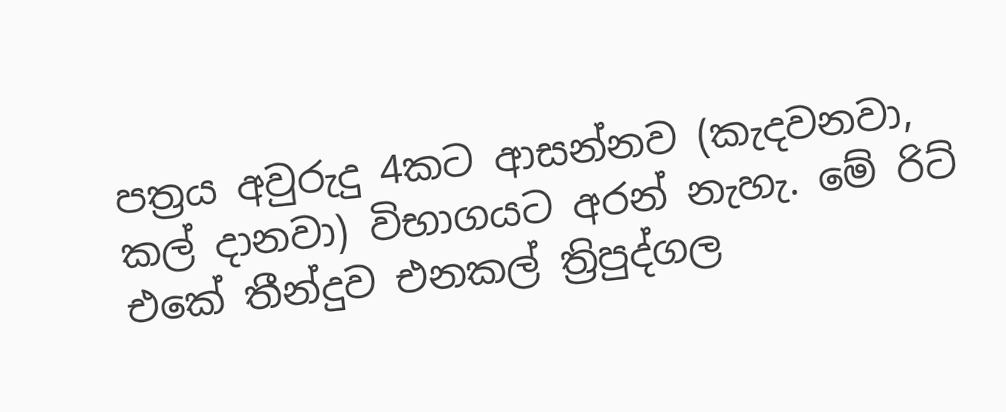පත්‍රය අවුරුදු 4කට ආසන්නව (කැදවනවා, කල් දානවා) විභාගයට අරන් නැහැ. මේ රිට් එකේ තීන්දුව එනකල් ත්‍රිපුද්ගල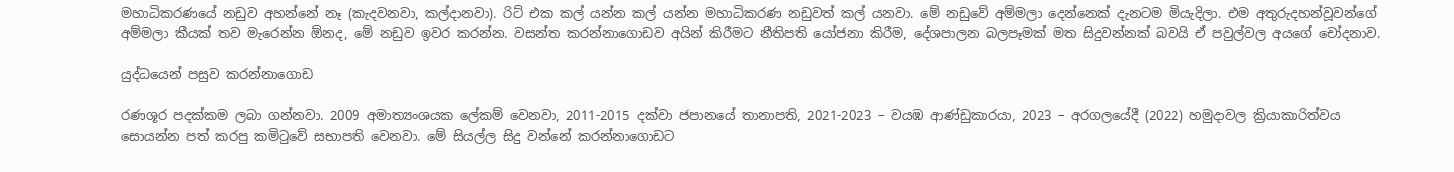මහාධිකරණයේ නඩුව අහන්නේ නෑ (කැදවනවා, කල්දානවා). රිට් එක කල් යන්න කල් යන්න මහාධිකරණ නඩුවත් කල් යනවා. මේ නඩුවේ අම්මලා දෙන්නෙක් දැනටම මියැදිලා. එම අතුරුදහන්වූවන්ගේ අම්මලා කීයක් තව මැරෙන්න ඕනද, මේ නඩුව ඉවර කරන්න. වසන්ත කරන්නාගොඩව අයින් කිරීමට නීතිපති යෝජනා කිරීම, දේශපාලන බලපෑමක් මත සිදුවන්නක් බවයි ඒ පවුල්වල අයගේ චෝදනාව.

යුද්ධයෙන් පසුව කරන්නාගොඩ

රණශූර පදක්කම ලබා ගන්නවා. 2009 අමාත්‍යංශයක ලේකම් වෙනවා, 2011-2015 දක්වා ජපානයේ තානාපති, 2021-2023 – වයඹ ආණ්ඩුකාරයා, 2023 – අරගලයේදී (2022) හමුදාවල ක්‍රියාකාරිත්වය සොයන්න පත් කරපු කමිටුවේ සභාපති වෙනවා. මේ සියල්ල සිදු වන්නේ කරන්නාගොඩට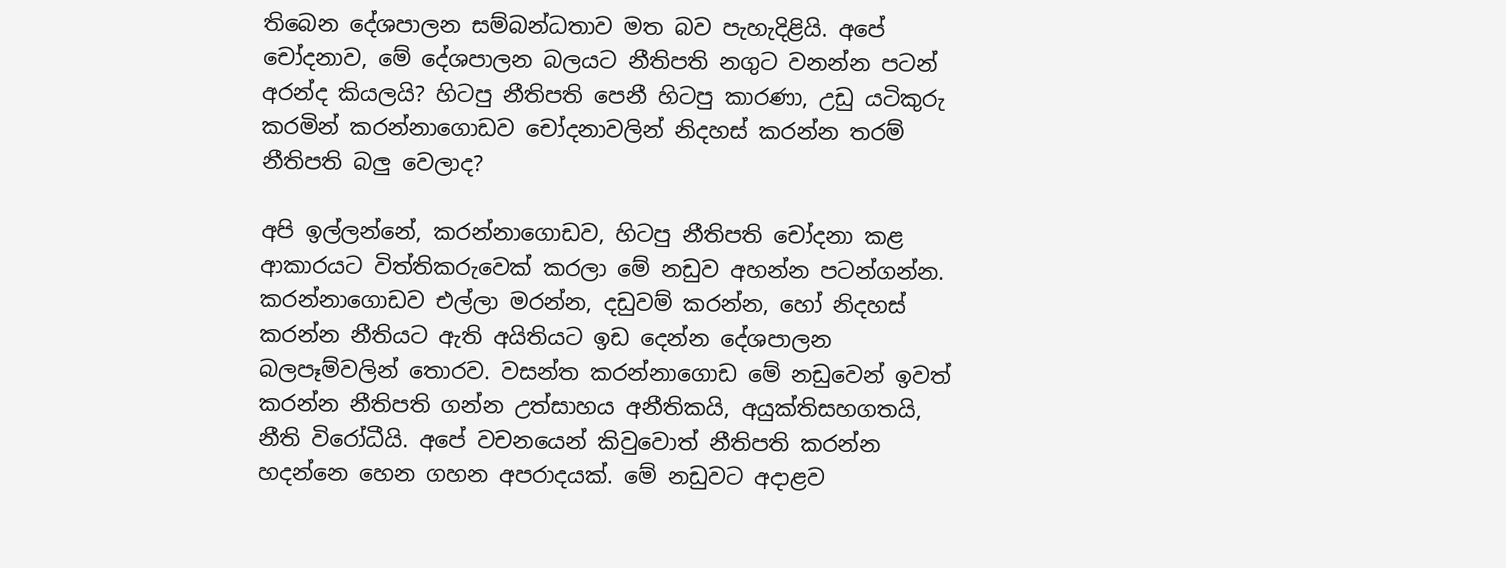තිබෙන දේශපාලන සම්බන්ධතාව මත බව පැහැදිළියි. අපේ චෝදනාව, මේ දේශපාලන බලයට නීතිපති නගුට වනන්න පටන් අරන්ද කියලයි? හිටපු නීතිපති පෙනී හිටපු කාරණා, උඩු යටිකුරු කරමින් කරන්නාගොඩව චෝදනාවලින් නිදහස් කරන්න තරම් නීතිපති බලු වෙලාද?

අපි ඉල්ලන්නේ, කරන්නාගොඩව, හිටපු නීතිපති චෝදනා කළ ආකාරයට විත්තිකරුවෙක් කරලා මේ නඩුව අහන්න පටන්ගන්න. කරන්නාගොඩව එල්ලා මරන්න, දඩුවම් කරන්න, හෝ නිදහස් කරන්න නීතියට ඇති අයිතියට ඉඩ දෙන්න දේශපාලන බලපෑම්වලින් තොරව. වසන්ත කරන්නාගොඩ මේ නඩුවෙන් ඉවත් කරන්න නීතිපති ගන්න උත්සාහය අනීතිකයි, අයුක්තිසහගතයි, නීති විරෝධීයි. අපේ වචනයෙන් කිවුවොත් නීතිපති කරන්න හදන්නෙ හෙන ගහන අපරාදයක්. මේ නඩුවට අදාළව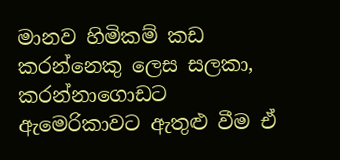මානව හිමිකම් කඩ කරන්නෙකු ලෙස සලකා, කරන්නාගොඩට ඇමෙරිකාවට ඇතුළු වීම ඒ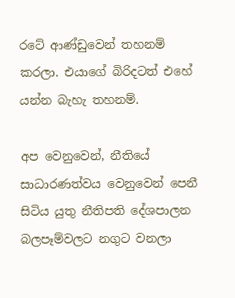රටේ ආණ්ඩුවෙන් තහනම් කරලා. එයාගේ බිරිදටත් එහේ යන්න බැහැ තහනම්.

අප වෙනුවෙන්, නීතියේ සාධාරණත්වය වෙනුවෙන් පෙනී සිටිය යුතු නීතිපති දේශපාලන බලපෑම්වලට නගුට වනලා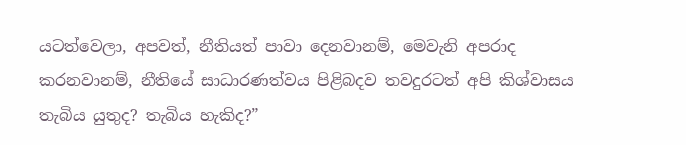යටත්වෙලා, අපවත්, නීතියත් පාවා දෙනවානම්, මෙවැනි අපරාද කරනවානම්, නීතියේ සාධාරණත්වය පිළිබදව තවදුරටත් අපි කිශ්වාසය තැබිය යුතුද? තැබිය හැකිද?”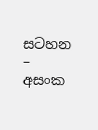සටහන – අසංක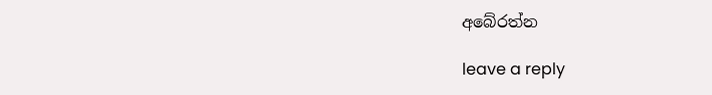අබේරත්න

leave a reply